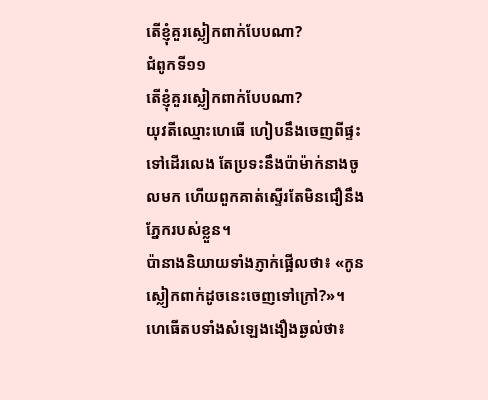តើខ្ញុំគួរស្លៀកពាក់បែបណា?
ជំពូកទី១១
តើខ្ញុំគួរស្លៀកពាក់បែបណា?
យុវតីឈ្មោះហេធើ ហៀបនឹងចេញពីផ្ទះទៅដើរលេង តែប្រទះនឹងប៉ាម៉ាក់នាងចូលមក ហើយពួកគាត់ស្ទើរតែមិនជឿនឹងភ្នែករបស់ខ្លួន។
ប៉ានាងនិយាយទាំងភ្ញាក់ផ្អើលថា៖ «កូនស្លៀកពាក់ដូចនេះចេញទៅក្រៅ?»។
ហេធើតបទាំងសំឡេងងឿងឆ្ងល់ថា៖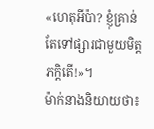«ហេតុអីប៉ា? ខ្ញុំគ្រាន់តែទៅផ្សារជាមួយមិត្តភក្ដិតើ!»។
ម៉ាក់នាងនិយាយថា៖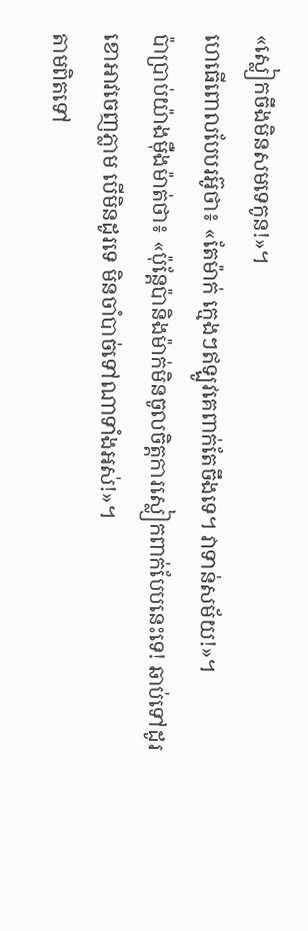«ស្លៀកចឹងមិនសមទេកូន!»។
ហេធើពោលបែបរអ៊ូថា៖ «តែម៉ាក់ ក្មេងៗឥឡូវគេពាក់តែចឹងទេ។ វាទាន់សម័យ!»។
ប៉ាប្រាប់យ៉ាងម៉ឺងម៉ាត់ថា៖ «ប៉ុន្តែប៉ានិងម៉ាក់មិនចូលចិត្តការស្លៀកពាក់បែបនេះទេ! ឆាប់ទៅដូរខោអាវចេញភ្លាម បើមិនដូរទេ មិនចាំបាច់ទៅណាទាំងអស់!»។
តាមពិតទៅ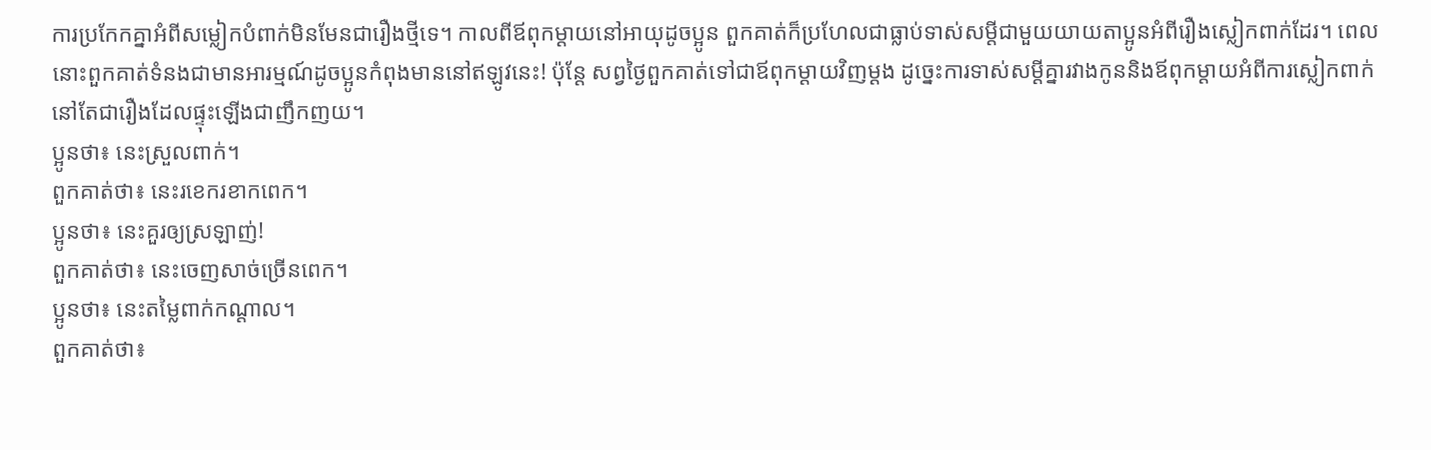ការប្រកែកគ្នាអំពីសម្លៀកបំពាក់មិនមែនជារឿងថ្មីទេ។ កាលពីឪពុកម្ដាយនៅអាយុដូចប្អូន ពួកគាត់ក៏ប្រហែលជាធ្លាប់ទាស់សម្ដីជាមួយយាយតាប្អូនអំពីរឿងស្លៀកពាក់ដែរ។ ពេលនោះពួកគាត់ទំនងជាមានអារម្មណ៍ដូចប្អូនកំពុងមាននៅឥឡូវនេះ! ប៉ុន្តែ សព្វថ្ងៃពួកគាត់ទៅជាឪពុកម្ដាយវិញម្ដង ដូច្នេះការទាស់សម្ដីគ្នារវាងកូននិងឪពុកម្ដាយអំពីការស្លៀកពាក់ នៅតែជារឿងដែលផ្ទុះឡើងជាញឹកញយ។
ប្អូនថា៖ នេះស្រួលពាក់។
ពួកគាត់ថា៖ នេះរខេករខាកពេក។
ប្អូនថា៖ នេះគួរឲ្យស្រឡាញ់!
ពួកគាត់ថា៖ នេះចេញសាច់ច្រើនពេក។
ប្អូនថា៖ នេះតម្លៃពាក់កណ្ដាល។
ពួកគាត់ថា៖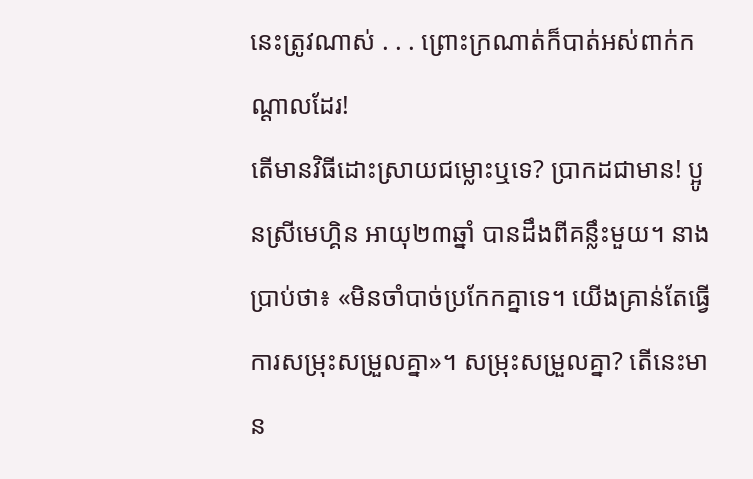នេះត្រូវណាស់ . . . ព្រោះក្រណាត់ក៏បាត់អស់ពាក់កណ្ដាលដែរ!
តើមានវិធីដោះស្រាយជម្លោះឬទេ? ប្រាកដជាមាន! ប្អូនស្រីមេហ្គិន អាយុ២៣ឆ្នាំ បានដឹងពីគន្លឹះមួយ។ នាងប្រាប់ថា៖ «មិនចាំបាច់ប្រកែកគ្នាទេ។ យើងគ្រាន់តែធ្វើការសម្រុះសម្រួលគ្នា»។ សម្រុះសម្រួលគ្នា? តើនេះមាន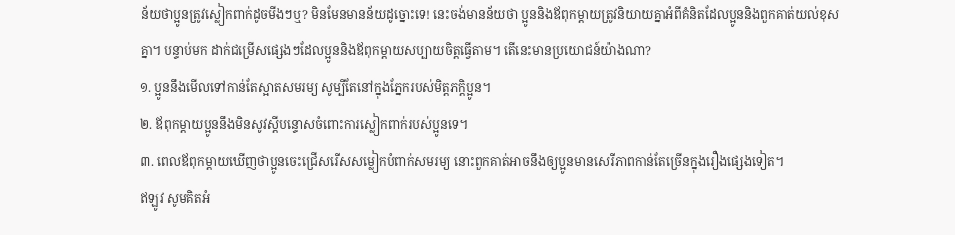ន័យថាប្អូនត្រូវស្លៀកពាក់ដូចមីងៗឬ? មិនមែនមានន័យដូច្នោះទេ! នេះចង់មានន័យថា ប្អូននិងឪពុកម្ដាយត្រូវនិយាយគ្នាអំពីគំនិតដែលប្អូននិងពួកគាត់យល់ខុសគ្នា។ បន្ទាប់មក ដាក់ជម្រើសផ្សេងៗដែលប្អូននិងឪពុកម្ដាយសប្បាយចិត្តធ្វើតាម។ តើនេះមានប្រយោជន៍យ៉ាងណា?
១. ប្អូននឹងមើលទៅកាន់តែស្អាតសមរម្យ សូម្បីតែនៅក្នុងភ្នែករបស់មិត្តភក្ដិប្អូន។
២. ឪពុកម្ដាយប្អូននឹងមិនសូវស្ដីបន្ទោសចំពោះការស្លៀកពាក់របស់ប្អូនទេ។
៣. ពេលឪពុកម្ដាយឃើញថាប្អូនចេះជ្រើសរើសសម្លៀកបំពាក់សមរម្យ នោះពួកគាត់អាចនឹងឲ្យប្អូនមានសេរីភាពកាន់តែច្រើនក្នុងរឿងផ្សេងទៀត។
ឥឡូវ សូមគិតអំ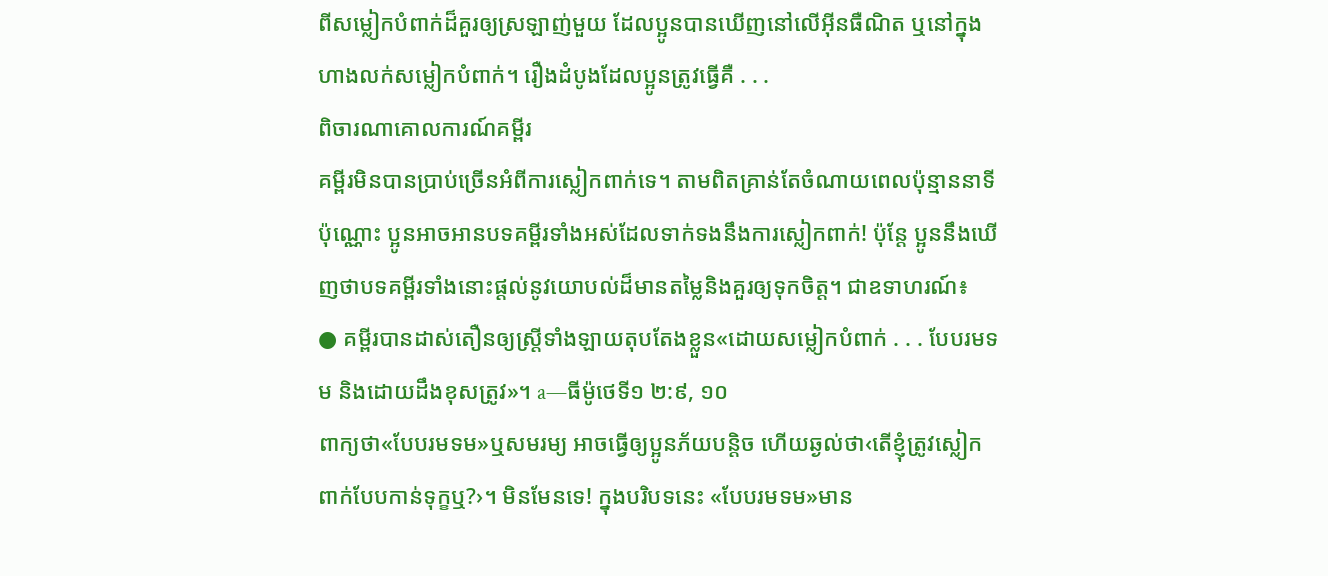ពីសម្លៀកបំពាក់ដ៏គួរឲ្យស្រឡាញ់មួយ ដែលប្អូនបានឃើញនៅលើអ៊ីនធឺណិត ឬនៅក្នុងហាងលក់សម្លៀកបំពាក់។ រឿងដំបូងដែលប្អូនត្រូវធ្វើគឺ . . .
ពិចារណាគោលការណ៍គម្ពីរ
គម្ពីរមិនបានប្រាប់ច្រើនអំពីការស្លៀកពាក់ទេ។ តាមពិតគ្រាន់តែចំណាយពេលប៉ុន្មាននាទីប៉ុណ្ណោះ ប្អូនអាចអានបទគម្ពីរទាំងអស់ដែលទាក់ទងនឹងការស្លៀកពាក់! ប៉ុន្តែ ប្អូននឹងឃើញថាបទគម្ពីរទាំងនោះផ្ដល់នូវយោបល់ដ៏មានតម្លៃនិងគួរឲ្យទុកចិត្ត។ ជាឧទាហរណ៍៖
● គម្ពីរបានដាស់តឿនឲ្យស្ត្រីទាំងឡាយតុបតែងខ្លួន«ដោយសម្លៀកបំពាក់ . . . បែបរមទម និងដោយដឹងខុសត្រូវ»។ a—ធីម៉ូថេទី១ ២:៩, ១០
ពាក្យថា«បែបរមទម»ឬសមរម្យ អាចធ្វើឲ្យប្អូនភ័យបន្តិច ហើយឆ្ងល់ថា‹តើខ្ញុំត្រូវស្លៀកពាក់បែបកាន់ទុក្ខឬ?›។ មិនមែនទេ! ក្នុងបរិបទនេះ «បែបរមទម»មាន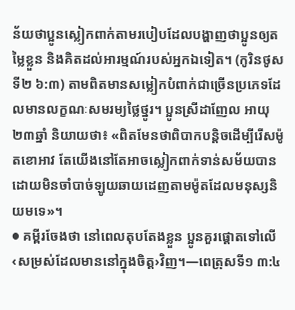ន័យថាប្អូនស្លៀកពាក់តាមរបៀបដែលបង្ហាញថាប្អូនឲ្យតម្លៃខ្លួន និងគិតដល់អារម្មណ៍របស់អ្នកឯទៀត។ (កូរិនថូសទី២ ៦:៣) តាមពិតមានសម្លៀកបំពាក់ជាច្រើនប្រភេទដែលមានលក្ខណៈសមរម្យថ្លៃថ្នូរ។ ប្អូនស្រីដាញែល អាយុ២៣ឆ្នាំ និយាយថា៖ «ពិតមែនថាពិបាកបន្តិចដើម្បីរើសម៉ូតខោអាវ តែយើងនៅតែអាចស្លៀកពាក់ទាន់សម័យបាន ដោយមិនចាំបាច់ឡូយឆាយដេញតាមម៉ូតដែលមនុស្សនិយមទេ»។
● គម្ពីរចែងថា នៅពេលតុបតែងខ្លួន ប្អូនគួរផ្ដោតទៅលើ‹សម្រស់ដែលមាននៅក្នុងចិត្ត›វិញ។—ពេត្រុសទី១ ៣:៤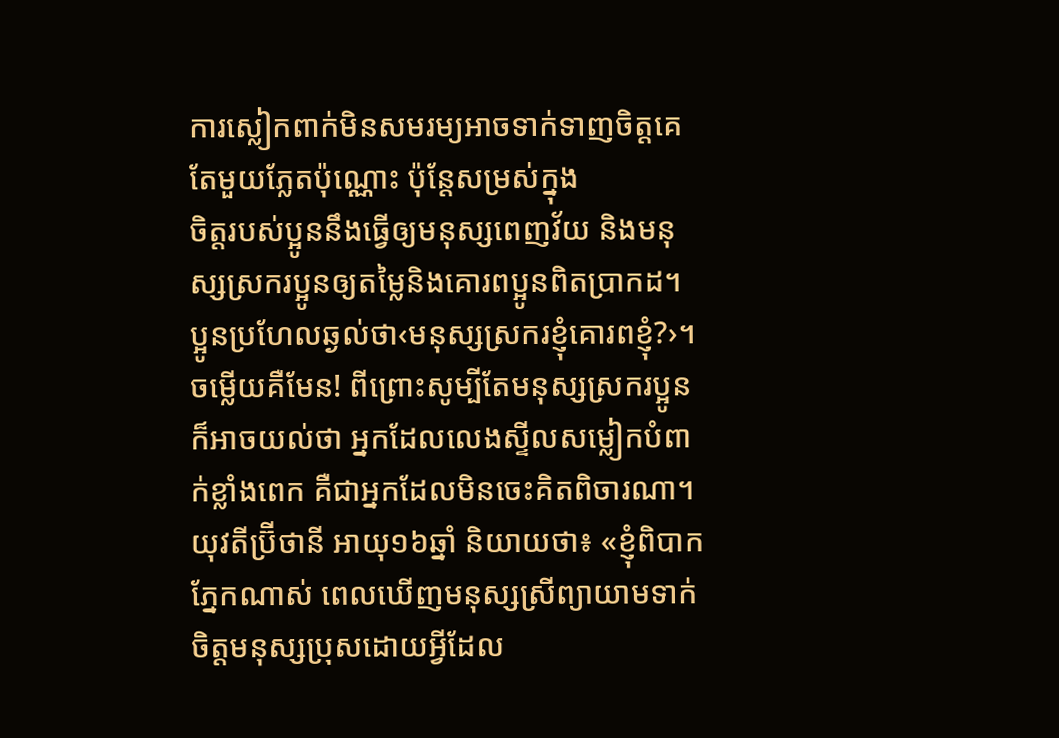ការស្លៀកពាក់មិនសមរម្យអាចទាក់ទាញចិត្តគេតែមួយភ្លែតប៉ុណ្ណោះ ប៉ុន្តែសម្រស់ក្នុង
ចិត្តរបស់ប្អូននឹងធ្វើឲ្យមនុស្សពេញវ័យ និងមនុស្សស្រករប្អូនឲ្យតម្លៃនិងគោរពប្អូនពិតប្រាកដ។ ប្អូនប្រហែលឆ្ងល់ថា‹មនុស្សស្រករខ្ញុំគោរពខ្ញុំ?›។ ចម្លើយគឺមែន! ពីព្រោះសូម្បីតែមនុស្សស្រករប្អូនក៏អាចយល់ថា អ្នកដែលលេងស្ទីលសម្លៀកបំពាក់ខ្លាំងពេក គឺជាអ្នកដែលមិនចេះគិតពិចារណា។ យុវតីប៊្រីថានី អាយុ១៦ឆ្នាំ និយាយថា៖ «ខ្ញុំពិបាកភ្នែកណាស់ ពេលឃើញមនុស្សស្រីព្យាយាមទាក់ចិត្តមនុស្សប្រុសដោយអ្វីដែល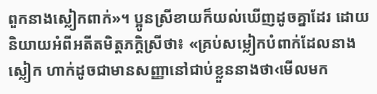ពួកនាងស្លៀកពាក់»។ ប្អូនស្រីខាយក៏យល់ឃើញដូចគ្នាដែរ ដោយនិយាយអំពីអតីតមិត្តភក្តិស្រីថា៖ «គ្រប់សម្លៀកបំពាក់ដែលនាងស្លៀក ហាក់ដូចជាមានសញ្ញានៅជាប់ខ្លួននាងថា‹មើលមក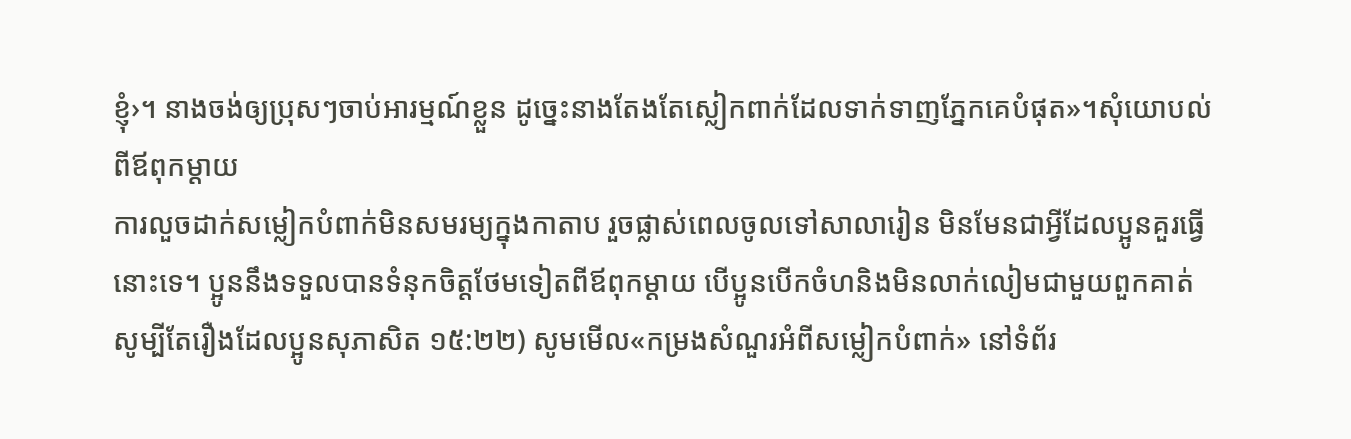ខ្ញុំ›។ នាងចង់ឲ្យប្រុសៗចាប់អារម្មណ៍ខ្លួន ដូច្នេះនាងតែងតែស្លៀកពាក់ដែលទាក់ទាញភ្នែកគេបំផុត»។សុំយោបល់ពីឪពុកម្ដាយ
ការលួចដាក់សម្លៀកបំពាក់មិនសមរម្យក្នុងកាតាប រួចផ្លាស់ពេលចូលទៅសាលារៀន មិនមែនជាអ្វីដែលប្អូនគួរធ្វើនោះទេ។ ប្អូននឹងទទួលបានទំនុកចិត្តថែមទៀតពីឪពុកម្ដាយ បើប្អូនបើកចំហនិងមិនលាក់លៀមជាមួយពួកគាត់ សូម្បីតែរឿងដែលប្អូនសុភាសិត ១៥:២២) សូមមើល«កម្រងសំណួរអំពីសម្លៀកបំពាក់» នៅទំព័រ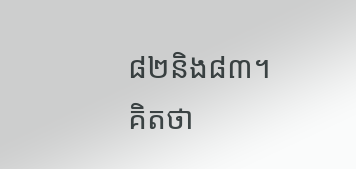៨២និង៨៣។
គិតថា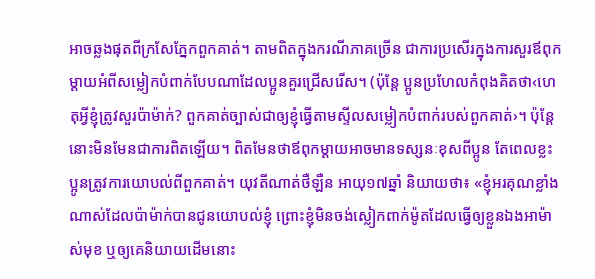អាចឆ្លងផុតពីក្រសែភ្នែកពួកគាត់។ តាមពិតក្នុងករណីភាគច្រើន ជាការប្រសើរក្នុងការសួរឪពុកម្ដាយអំពីសម្លៀកបំពាក់បែបណាដែលប្អូនគួរជ្រើសរើស។ (ប៉ុន្តែ ប្អូនប្រហែលកំពុងគិតថា‹ហេតុអ្វីខ្ញុំត្រូវសួរប៉ាម៉ាក់? ពួកគាត់ច្បាស់ជាឲ្យខ្ញុំធ្វើតាមស្ទីលសម្លៀកបំពាក់របស់ពួកគាត់›។ ប៉ុន្តែ នោះមិនមែនជាការពិតឡើយ។ ពិតមែនថាឪពុកម្ដាយអាចមានទស្សនៈខុសពីប្អូន តែពេលខ្លះប្អូនត្រូវការយោបល់ពីពួកគាត់។ យុវតីណាត់ថឺឡឺន អាយុ១៧ឆ្នាំ និយាយថា៖ «ខ្ញុំអរគុណខ្លាំងណាស់ដែលប៉ាម៉ាក់បានជូនយោបល់ខ្ញុំ ព្រោះខ្ញុំមិនចង់ស្លៀកពាក់ម៉ូតដែលធ្វើឲ្យខ្លួនឯងអាម៉ាស់មុខ ឬឲ្យគេនិយាយដើមនោះ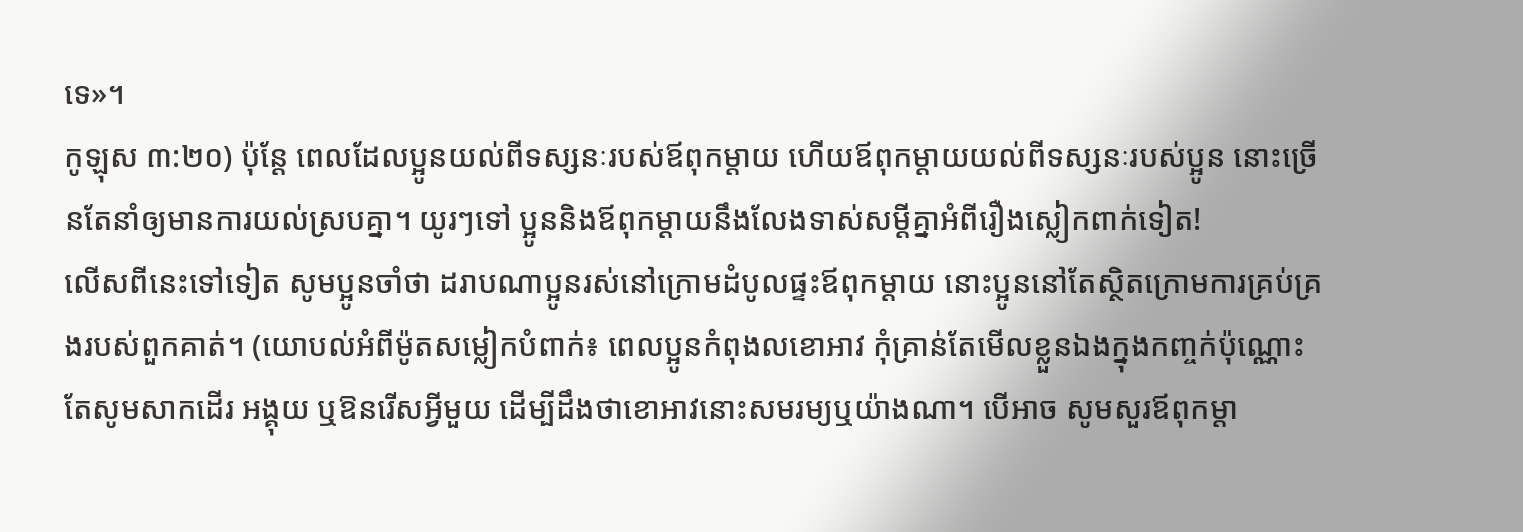ទេ»។
កូឡុស ៣:២០) ប៉ុន្តែ ពេលដែលប្អូនយល់ពីទស្សនៈរបស់ឪពុកម្ដាយ ហើយឪពុកម្ដាយយល់ពីទស្សនៈរបស់ប្អូន នោះច្រើនតែនាំឲ្យមានការយល់ស្របគ្នា។ យូរៗទៅ ប្អូននិងឪពុកម្ដាយនឹងលែងទាស់សម្ដីគ្នាអំពីរឿងស្លៀកពាក់ទៀត!
លើសពីនេះទៅទៀត សូមប្អូនចាំថា ដរាបណាប្អូនរស់នៅក្រោមដំបូលផ្ទះឪពុកម្ដាយ នោះប្អូននៅតែស្ថិតក្រោមការគ្រប់គ្រងរបស់ពួកគាត់។ (យោបល់អំពីម៉ូតសម្លៀកបំពាក់៖ ពេលប្អូនកំពុងលខោអាវ កុំគ្រាន់តែមើលខ្លួនឯងក្នុងកញ្ចក់ប៉ុណ្ណោះ តែសូមសាកដើរ អង្គុយ ឬឱនរើសអ្វីមួយ ដើម្បីដឹងថាខោអាវនោះសមរម្យឬយ៉ាងណា។ បើអាច សូមសួរឪពុកម្ដា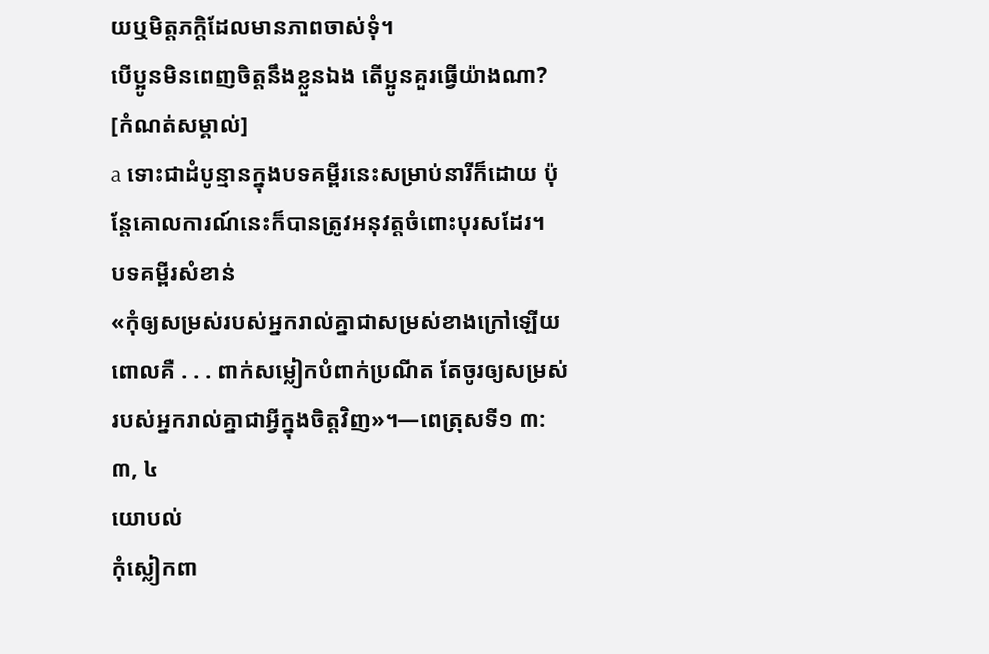យឬមិត្តភក្ដិដែលមានភាពចាស់ទុំ។
បើប្អូនមិនពេញចិត្តនឹងខ្លួនឯង តើប្អូនគួរធ្វើយ៉ាងណា?
[កំណត់សម្គាល់]
a ទោះជាដំបូន្មានក្នុងបទគម្ពីរនេះសម្រាប់នារីក៏ដោយ ប៉ុន្តែគោលការណ៍នេះក៏បានត្រូវអនុវត្តចំពោះបុរសដែរ។
បទគម្ពីរសំខាន់
«កុំឲ្យសម្រស់របស់អ្នករាល់គ្នាជាសម្រស់ខាងក្រៅឡើយ ពោលគឺ . . . ពាក់សម្លៀកបំពាក់ប្រណីត តែចូរឲ្យសម្រស់របស់អ្នករាល់គ្នាជាអ្វីក្នុងចិត្តវិញ»។—ពេត្រុសទី១ ៣:៣, ៤
យោបល់
កុំស្លៀកពា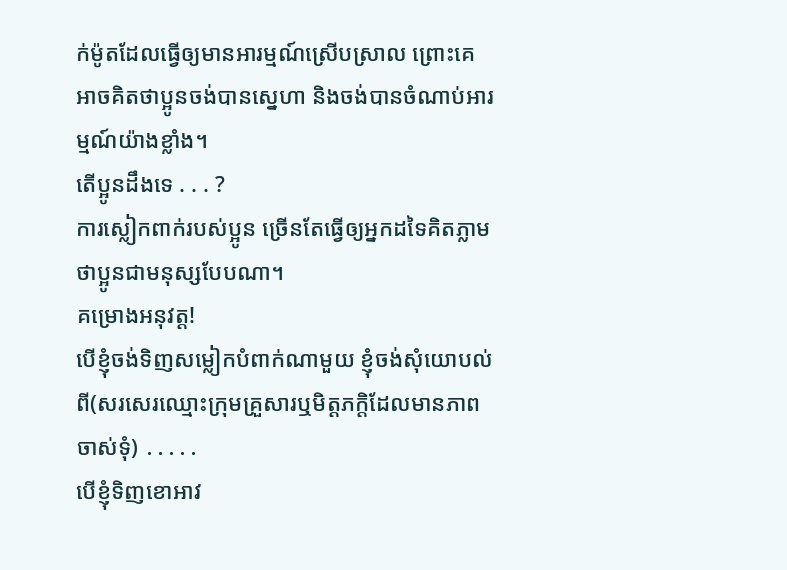ក់ម៉ូតដែលធ្វើឲ្យមានអារម្មណ៍ស្រើបស្រាល ព្រោះគេអាចគិតថាប្អូនចង់បានស្នេហា និងចង់បានចំណាប់អារម្មណ៍យ៉ាងខ្លាំង។
តើប្អូនដឹងទេ . . . ?
ការស្លៀកពាក់របស់ប្អូន ច្រើនតែធ្វើឲ្យអ្នកដទៃគិតភ្លាមថាប្អូនជាមនុស្សបែបណា។
គម្រោងអនុវត្ត!
បើខ្ញុំចង់ទិញសម្លៀកបំពាក់ណាមួយ ខ្ញុំចង់សុំយោបល់ពី(សរសេរឈ្មោះក្រុមគ្រួសារឬមិត្តភក្តិដែលមានភាពចាស់ទុំ) ․․․․․
បើខ្ញុំទិញខោអាវ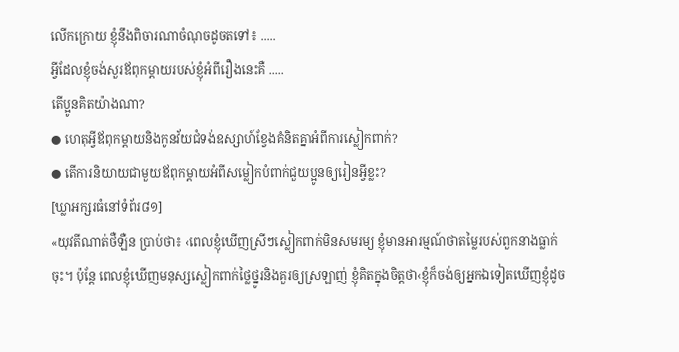លើកក្រោយ ខ្ញុំនឹងពិចារណាចំណុចដូចតទៅ៖ ․․․․․
អ្វីដែលខ្ញុំចង់សួរឪពុកម្ដាយរបស់ខ្ញុំអំពីរឿងនេះគឺ ․․․․․
តើប្អូនគិតយ៉ាងណា?
● ហេតុអ្វីឪពុកម្ដាយនិងកូនវ័យជំទង់ឧស្សាហ៍ខ្វែងគំនិតគ្នាអំពីការស្លៀកពាក់?
● តើការនិយាយជាមួយឪពុកម្ដាយអំពីសម្លៀកបំពាក់ជួយប្អូនឲ្យរៀនអ្វីខ្លះ?
[ឃ្លាអក្សរធំនៅទំព័រ៨១]
«យុវតីណាត់ថឺឡឺន ប្រាប់ថា៖ ‹ពេលខ្ញុំឃើញស្រីៗស្លៀកពាក់មិនសមរម្យ ខ្ញុំមានអារម្មណ៍ថាតម្លៃរបស់ពួកនាងធ្លាក់ចុះ។ ប៉ុន្តែ ពេលខ្ញុំឃើញមនុស្សស្លៀកពាក់ថ្លៃថ្នូរនិងគួរឲ្យស្រឡាញ់ ខ្ញុំគិតក្នុងចិត្តថា‹ខ្ញុំក៏ចង់ឲ្យអ្នកឯទៀតឃើញខ្ញុំដូច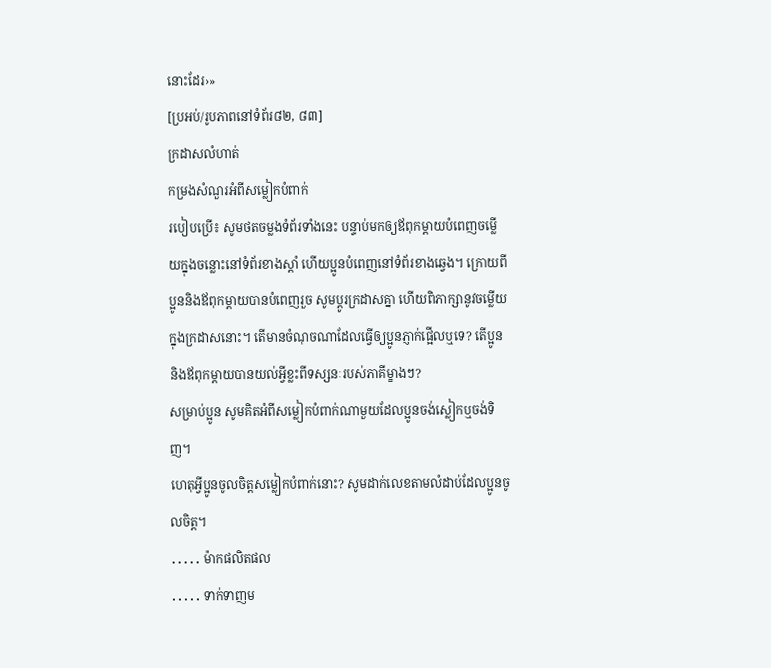នោះដែរ›»
[ប្រអប់/រូបភាពនៅទំព័រ៨២, ៨៣]
ក្រដាសលំហាត់
កម្រងសំណួរអំពីសម្លៀកបំពាក់
របៀបប្រើ៖ សូមថតចម្លងទំព័រទាំងនេះ បន្ទាប់មកឲ្យឪពុកម្ដាយបំពេញចម្លើយក្នុងចន្លោះនៅទំព័រខាងស្ដាំ ហើយប្អូនបំពេញនៅទំព័រខាងឆ្វេង។ ក្រោយពីប្អូននិងឪពុកម្ដាយបានបំពេញរួច សូមប្ដូរក្រដាសគ្នា ហើយពិភាក្សានូវចម្លើយក្នុងក្រដាសនោះ។ តើមានចំណុចណាដែលធ្វើឲ្យប្អូនភ្ញាក់ផ្អើលឬទេ? តើប្អូននិងឪពុកម្ដាយបានយល់អ្វីខ្លះពីទស្សនៈរបស់ភាគីម្ខាងៗ?
សម្រាប់ប្អូន សូមគិតអំពីសម្លៀកបំពាក់ណាមួយដែលប្អូនចង់ស្លៀកឬចង់ទិញ។
ហេតុអ្វីប្អូនចូលចិត្តសម្លៀកបំពាក់នោះ? សូមដាក់លេខតាមលំដាប់ដែលប្អូនចូលចិត្ត។
․․․․․ ម៉ាកផលិតផល
․․․․․ ទាក់ទាញម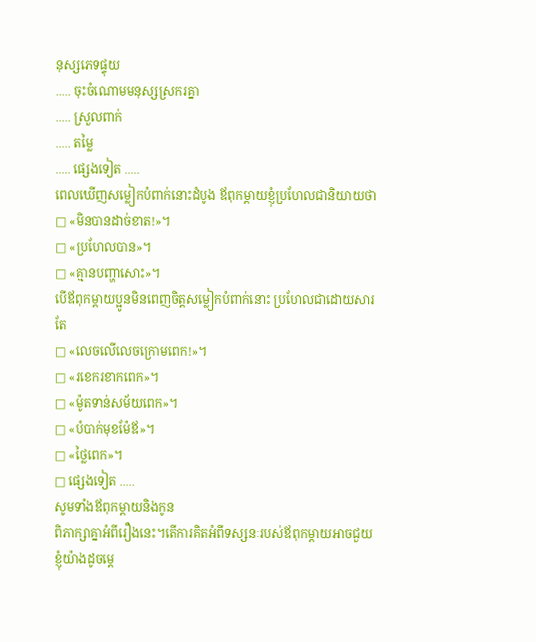នុស្សភេទផ្ទុយ
․․․․․ ចុះចំណោមមនុស្សស្រករគ្នា
․․․․․ ស្រួលពាក់
․․․․․ តម្លៃ
․․․․․ ផ្សេងទៀត ․․․․․
ពេលឃើញសម្លៀកបំពាក់នោះដំបូង ឪពុកម្ដាយខ្ញុំប្រហែលជានិយាយថា
□ «មិនបានដាច់ខាត!»។
□ «ប្រហែលបាន»។
□ «គ្មានបញ្ហាសោះ»។
បើឪពុកម្ដាយប្អូនមិនពេញចិត្តសម្លៀកបំពាក់នោះ ប្រហែលជាដោយសារតែ
□ «លេចលើលេចក្រោមពេក!»។
□ «រខេករខាកពេក»។
□ «ម៉ូតទាន់សម័យពេក»។
□ «បំបាក់មុខម៉ែឪ»។
□ «ថ្លៃពេក»។
□ ផ្សេងទៀត ․․․․․
សូមទាំងឪពុកម្ដាយនិងកូន
ពិភាក្សាគ្នាអំពីរឿងនេះ។តើការគិតអំពីទស្សនៈរបស់ឪពុកម្ដាយអាចជួយខ្ញុំយ៉ាងដូចម្ដេ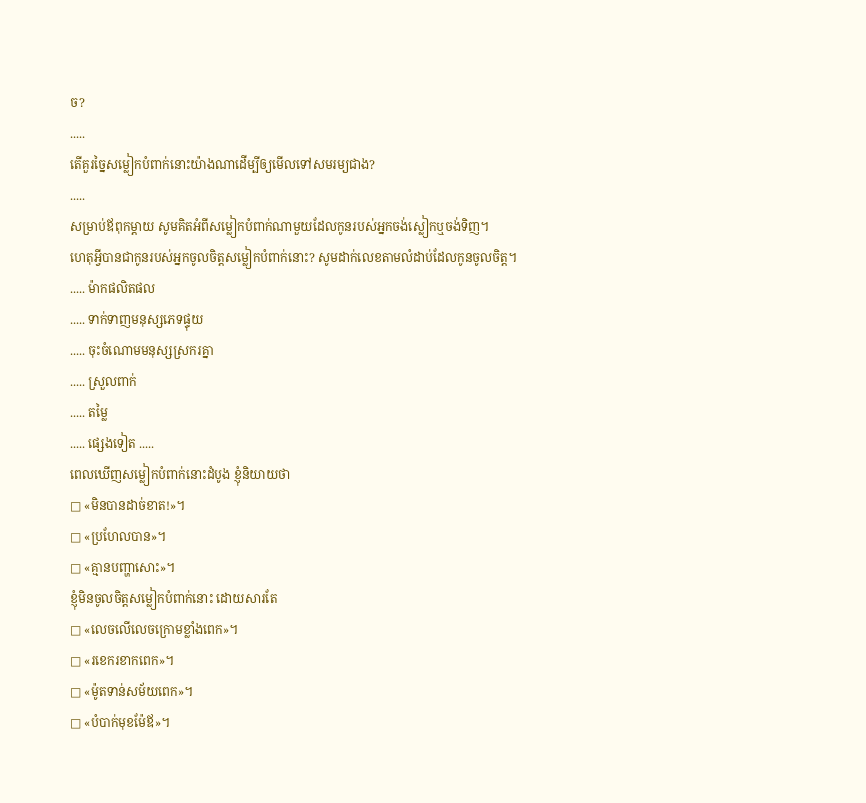ច?
․․․․․
តើគួរច្នៃសម្លៀកបំពាក់នោះយ៉ាងណាដើម្បីឲ្យមើលទៅសមរម្យជាង?
․․․․․
សម្រាប់ឪពុកម្ដាយ សូមគិតអំពីសម្លៀកបំពាក់ណាមួយដែលកូនរបស់អ្នកចង់ស្លៀកឬចង់ទិញ។
ហេតុអ្វីបានជាកូនរបស់អ្នកចូលចិត្តសម្លៀកបំពាក់នោះ? សូមដាក់លេខតាមលំដាប់ដែលកូនចូលចិត្ត។
․․․․․ ម៉ាកផលិតផល
․․․․․ ទាក់ទាញមនុស្សភេទផ្ទុយ
․․․․․ ចុះចំណោមមនុស្សស្រករគ្នា
․․․․․ ស្រួលពាក់
․․․․․ តម្លៃ
․․․․․ ផ្សេងទៀត ․․․․․
ពេលឃើញសម្លៀកបំពាក់នោះដំបូង ខ្ញុំនិយាយថា
□ «មិនបានដាច់ខាត!»។
□ «ប្រហែលបាន»។
□ «គ្មានបញ្ហាសោះ»។
ខ្ញុំមិនចូលចិត្តសម្លៀកបំពាក់នោះ ដោយសារតែ
□ «លេចលើលេចក្រោមខ្លាំងពេក»។
□ «រខេករខាកពេក»។
□ «ម៉ូតទាន់សម័យពេក»។
□ «បំបាក់មុខម៉ែឪ»។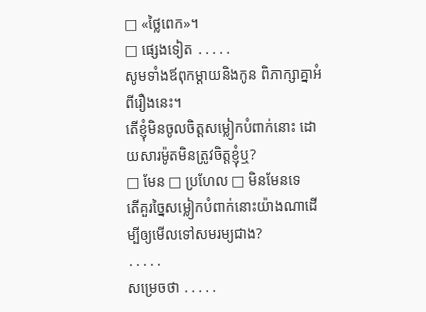□ «ថ្លៃពេក»។
□ ផ្សេងទៀត ․․․․․
សូមទាំងឪពុកម្ដាយនិងកូន ពិភាក្សាគ្នាអំពីរឿងនេះ។
តើខ្ញុំមិនចូលចិត្តសម្លៀកបំពាក់នោះ ដោយសារម៉ូតមិនត្រូវចិត្តខ្ញុំឬ?
□ មែន □ ប្រហែល □ មិនមែនទេ
តើគួរច្នៃសម្លៀកបំពាក់នោះយ៉ាងណាដើម្បីឲ្យមើលទៅសមរម្យជាង?
․․․․․
សម្រេចថា ․․․․․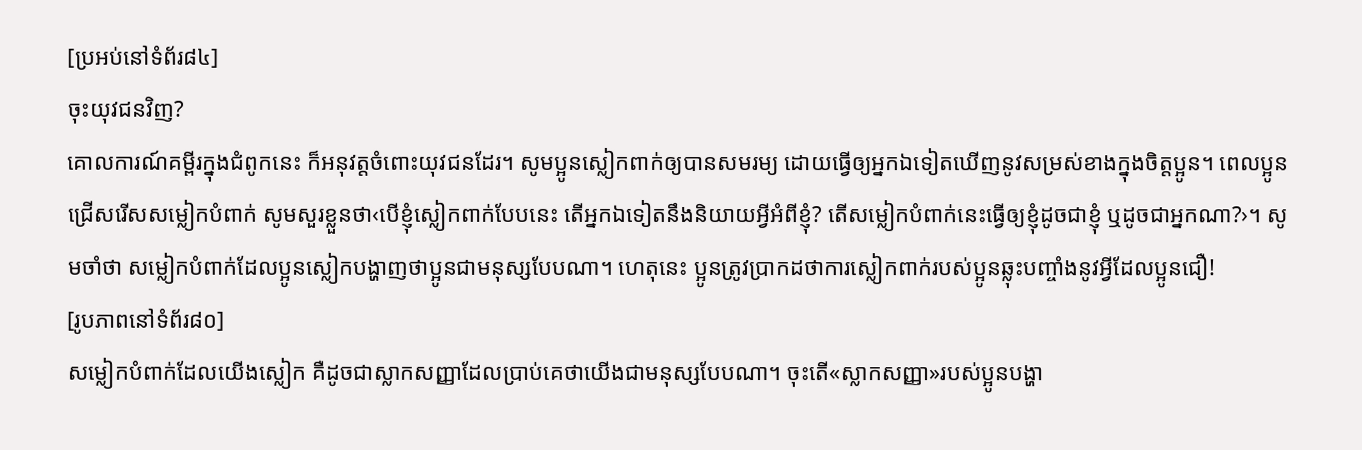[ប្រអប់នៅទំព័រ៨៤]
ចុះយុវជនវិញ?
គោលការណ៍គម្ពីរក្នុងជំពូកនេះ ក៏អនុវត្តចំពោះយុវជនដែរ។ សូមប្អូនស្លៀកពាក់ឲ្យបានសមរម្យ ដោយធ្វើឲ្យអ្នកឯទៀតឃើញនូវសម្រស់ខាងក្នុងចិត្តប្អូន។ ពេលប្អូនជ្រើសរើសសម្លៀកបំពាក់ សូមសួរខ្លួនថា‹បើខ្ញុំស្លៀកពាក់បែបនេះ តើអ្នកឯទៀតនឹងនិយាយអ្វីអំពីខ្ញុំ? តើសម្លៀកបំពាក់នេះធ្វើឲ្យខ្ញុំដូចជាខ្ញុំ ឬដូចជាអ្នកណា?›។ សូមចាំថា សម្លៀកបំពាក់ដែលប្អូនស្លៀកបង្ហាញថាប្អូនជាមនុស្សបែបណា។ ហេតុនេះ ប្អូនត្រូវប្រាកដថាការស្លៀកពាក់របស់ប្អូនឆ្លុះបញ្ចាំងនូវអ្វីដែលប្អូនជឿ!
[រូបភាពនៅទំព័រ៨០]
សម្លៀកបំពាក់ដែលយើងស្លៀក គឺដូចជាស្លាកសញ្ញាដែលប្រាប់គេថាយើងជាមនុស្សបែបណា។ ចុះតើ«ស្លាកសញ្ញា»របស់ប្អូនបង្ហា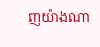ញយ៉ាងណា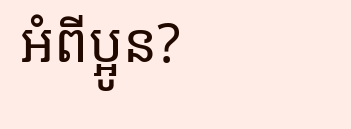អំពីប្អូន?